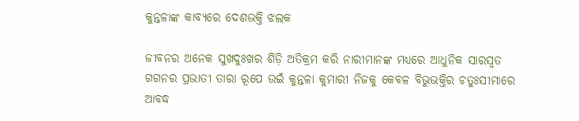କୁନ୍ତଳାଙ୍କ କାବ୍ୟରେ ଦେଶଭକ୍ତି ଝଲକ

ଜୀବନର ଅନେକ ସୁଖଦୁଃଖର ଶିଡ଼ି ଅତିକ୍ରମ କରି ନାରୀମାନଙ୍କ ମଧ୍ୟରେ ଆଧୁନିକ ସାରସ୍ବତ ଗଗନର ପ୍ରଭାତୀ ତାରା ରୂପେ ଉଇଁ କୁନ୍ତଳା କୁମାରୀ ନିଜକୁ କେବଳ ବିଭୁଭକ୍ତିର ଚତୁଃସୀମାରେ ଆବଦ୍ଧ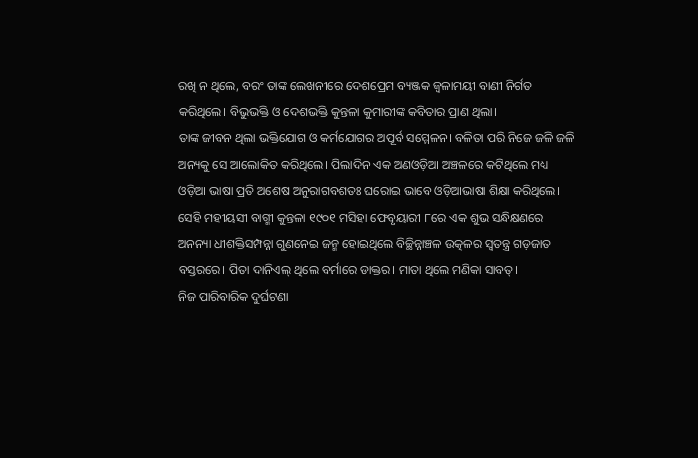ରଖି ନ ଥିଲେ, ବରଂ ତାଙ୍କ ଲେଖନୀରେ ଦେଶପ୍ରେମ ବ୍ୟଞ୍ଜକ ଜ୍ୱଳାମୟୀ ବାଣୀ ନିର୍ଗତ କରିଥିଲେ। ବିଭୁଭକ୍ତି ଓ ଦେଶଭକ୍ତି କୁନ୍ତଳା କୁମାରୀଙ୍କ କବିତାର ପ୍ରାଣ ଥିଲା।
ତାଙ୍କ ଜୀବନ ଥିଲା ଭକ୍ତିଯୋଗ ଓ କର୍ମଯୋଗର ଅପୂର୍ବ ସମ୍ମେଳନ। ବଳିତା ପରି ନିଜେ ଜଳି ଜଳି ଅନ୍ୟକୁ ସେ ଆଲୋକିତ କରିଥିଲେ। ପିଲାଦିନ ଏକ ଅଣଓଡ଼ିଆ ଅଞ୍ଚଳରେ କଟିଥିଲେ ମଧ୍ୟ ଓଡ଼ିଆ ଭାଷା ପ୍ରତି ଅଶେଷ ଅନୁରାଗବଶତଃ ଘରୋଇ ଭାବେ ଓଡ଼ିଆଭାଷା ଶିକ୍ଷା କରିଥିଲେ।
ସେହି ମହୀୟସୀ ବାଗ୍ମୀ କୁନ୍ତଳା ୧୯୦୧ ମସିହା ଫେବୃୟାରୀ ୮ରେ ଏକ ଶୁଭ ସନ୍ଧିକ୍ଷଣରେ ଅନନ୍ୟା ଧୀଶକ୍ତିସମ୍ପନ୍ନା ଗୁଣନେଇ ଜନ୍ମ ହୋଇଥିଲେ ବିଚ୍ଛିନ୍ନାଞ୍ଚଳ ଉତ୍କଳର ସ୍ବତନ୍ତ୍ର ଗଡ଼ଜାତ ବସ୍ତରରେ। ପିତା ଦାନିଏଲ୍‌ ଥିଲେ ବର୍ମାରେ ଡାକ୍ତର। ମାତା ଥିଲେ ମଣିକା ସାବତ୍‌।
ନିଜ ପାରିବାରିକ ଦୁର୍ଘଟଣା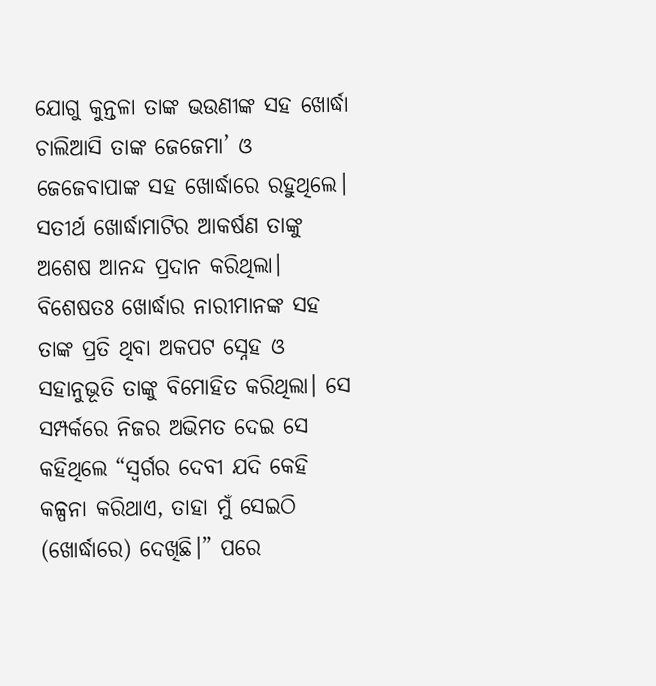ଯୋଗୁ କୁନ୍ତଳା ତାଙ୍କ ଭଉଣୀଙ୍କ ସହ ଖୋର୍ଦ୍ଧା ଚାଲିଆସି ତାଙ୍କ ଜେଜେମା’ ଓ ଜେଜେବାପାଙ୍କ ସହ ଖୋର୍ଦ୍ଧାରେ ରହୁଥିଲେ। ସତୀର୍ଥ ଖୋର୍ଦ୍ଧାମାଟିର ଆକର୍ଷଣ ତାଙ୍କୁ ଅଶେଷ ଆନନ୍ଦ ପ୍ରଦାନ କରିଥିଲା। ବିଶେଷତଃ ଖୋର୍ଦ୍ଧାର ନାରୀମାନଙ୍କ ସହ ତାଙ୍କ ପ୍ରତି ଥିବା ଅକପଟ ସ୍ନେହ ଓ ସହାନୁଭୂତି ତାଙ୍କୁ ବିମୋହିତ କରିଥିଲା। ସେ ସମ୍ପର୍କରେ ନିଜର ଅଭିମତ ଦେଇ ସେ କହିଥିଲେ “ସ୍ବର୍ଗର ଦେବୀ ଯଦି କେହି କଳ୍ପନା କରିଥାଏ, ତାହା ମୁଁ ସେଇଠି (ଖୋର୍ଦ୍ଧାରେ) ଦେଖିଛି।” ପରେ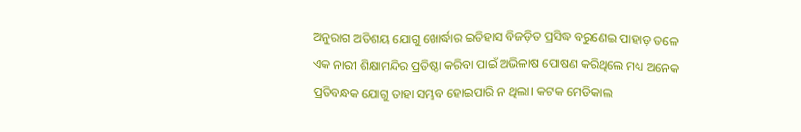ଅନୁରାଗ ଅତିଶୟ ଯୋଗୁ ଖୋର୍ଦ୍ଧାର ଇତିହାସ ବିଜଡ଼ିତ ପ୍ରସିଦ୍ଧ ବରୁଣେଇ ପାହାଡ଼ ତଳେ ଏକ ନାରୀ ଶିକ୍ଷାମନ୍ଦିର ପ୍ରତିଷ୍ଠା କରିବା ପାଇଁ ଅଭିଳାଷ ପୋଷଣ କରିଥିଲେ ମଧ୍ୟ ଅନେକ ପ୍ରତିବନ୍ଧକ ଯୋଗୁ ତାହା ସମ୍ଭବ ହୋଇପାରି ନ ଥିଲା। କଟକ ମେଡିକାଲ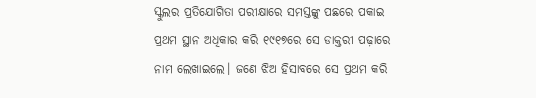ସ୍କୁଲର ପ୍ରତିଯୋଗିତା ପରୀକ୍ଷାରେ ସମସ୍ତଙ୍କୁ ପଛରେ ପକାଇ ପ୍ରଥମ ସ୍ଥାନ ଅଧିକାର କରି ୧୯୧୭ରେ ସେ ଡାକ୍ତରୀ ପଢ଼ାରେ ନାମ ଲେଖାଇଲେ। ଜଣେ ଝିଅ ହିସାବରେ ସେ ପ୍ରଥମ କରି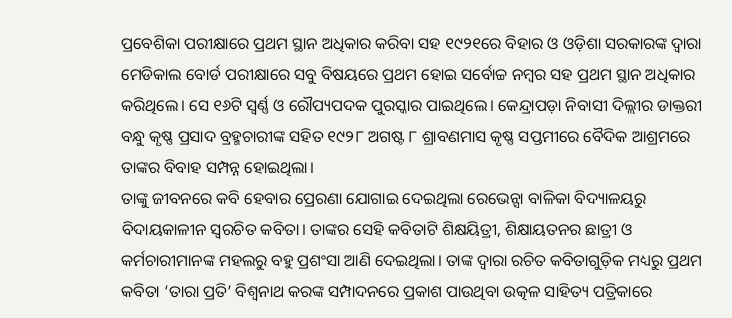ପ୍ରବେଶିକା ପରୀକ୍ଷାରେ ପ୍ରଥମ ସ୍ଥାନ ଅଧିକାର କରିବା ସହ ୧୯୨୧ରେ ବିହାର ଓ ଓଡ଼ିଶା ସରକାରଙ୍କ ଦ୍ୱାରା ମେଡିକାଲ ବୋର୍ଡ ପରୀକ୍ଷାରେ ସବୁ ବିଷୟରେ ପ୍ରଥମ ହୋଇ ସର୍ବୋଚ୍ଚ ନମ୍ବର ସହ ପ୍ରଥମ ସ୍ଥାନ ଅଧିକାର କରିଥିଲେ। ସେ ୧୬ଟି ସ୍ବର୍ଣ୍ଣ ଓ ରୌପ୍ୟପଦକ ପୁରସ୍କାର ପାଇଥିଲେ। କେନ୍ଦ୍ରାପଡ଼ା ନିବାସୀ ଦିଲ୍ଲୀର ଡାକ୍ତରୀ ବନ୍ଧୁ କୃଷ୍ଣ ପ୍ରସାଦ ବ୍ରହ୍ମଚାରୀଙ୍କ ସହିତ ୧୯୨୮ ଅଗଷ୍ଟ ୮ ଶ୍ରାବଣମାସ କୃଷ୍ଣ ସପ୍ତମୀରେ ବୈଦିକ ଆଶ୍ରମରେ ତାଙ୍କର ବିବାହ ସମ୍ପନ୍ନ ହୋଇଥିଲା।
ତାଙ୍କୁ ଜୀବନରେ କବି ହେବାର ପ୍ରେରଣା ଯୋଗାଇ ଦେଇଥିଲା ରେଭେନ୍ସା ବାଳିକା ବିଦ୍ୟାଳୟରୁ ବିଦାୟକାଳୀନ ସ୍ବରଚିତ କବିତା। ତାଙ୍କର ସେହି କବିତାଟି ଶିକ୍ଷୟିତ୍ରୀ, ଶିକ୍ଷାୟତନର ଛାତ୍ରୀ ଓ କର୍ମଚାରୀମାନଙ୍କ ମହଲରୁ ବହୁ ପ୍ରଶଂସା ଆଣି ଦେଇଥିଲା। ତାଙ୍କ ଦ୍ୱାରା ରଚିତ କବିତାଗୁଡ଼ିକ ମଧ୍ୟରୁ ପ୍ରଥମ କବିତା ‘ତାରା ପ୍ରତି’ ବିଶ୍ୱନାଥ କରଙ୍କ ସମ୍ପାଦନରେ ପ୍ରକାଶ ପାଉଥିବା ଉତ୍କଳ ସାହିତ୍ୟ ପତ୍ରିକାରେ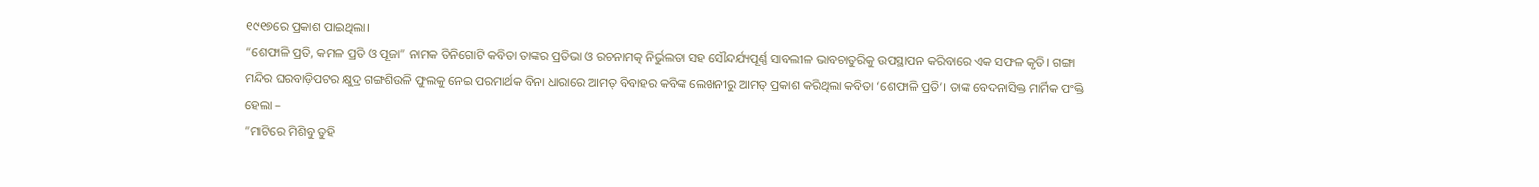୧୯୧୭ରେ ପ୍ରକାଶ ପାଇଥିଲା।
“ଶେଫାଳି ପ୍ରତି, କମଳ ପ୍ରତି ଓ ପୂଜା” ନାମକ ତିନିଗୋଟି କବିତା ତାଙ୍କର ପ୍ରତିଭା ଓ ରଚନାମତ୍କ ନିର୍ଭୁଲତା ସହ ସୌନ୍ଦର୍ଯ୍ୟପୂର୍ଣ୍ଣ ସାବଲୀଳ ଭାବଚାତୁରିକୁ ଉପସ୍ଥାପନ କରିବାରେ ଏକ ସଫଳ କୃତି। ଗଙ୍ଗା ମନ୍ଦିର ଘରବାଡ଼ିପଟର କ୍ଷୁଦ୍ର ଗଙ୍ଗଶିଉଳି ଫୁଲକୁ ନେଇ ପରମାର୍ଥକ ବିନା ଧାରାରେ ଆମତ୍ ବିବାହର କବିଙ୍କ ଲେଖନୀରୁ ଆମତ୍ ପ୍ରକାଶ କରିଥିଲା କବିତା ‘ଶେଫାଳି ପ୍ରତି’। ତାଙ୍କ ବେଦନାସିକ୍ତ ମାର୍ମିକ ପଂକ୍ତି ହେଲା –
”ମାଟିରେ ମିଶିବୁ ତୁହି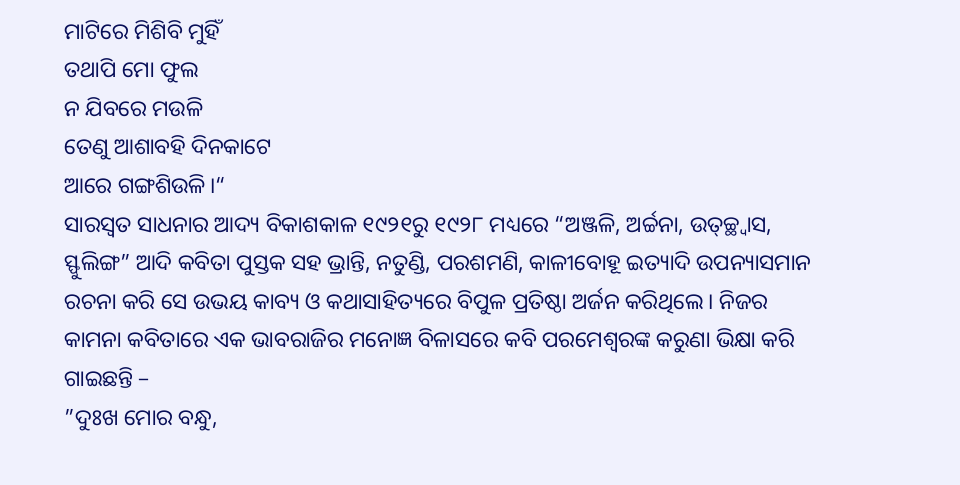ମାଟିରେ ମିଶିବି ମୁହିଁ
ତଥାପି ମୋ ଫୁଲ
ନ ଯିବରେ ମଉଳି
ତେଣୁ ଆଶାବହି ଦିନକାଟେ
ଆରେ ଗଙ୍ଗଶିଉଳି।“
ସାରସ୍ବତ ସାଧନାର ଆଦ୍ୟ ବିକାଶକାଳ ୧୯୨୧ରୁ ୧୯୨୮ ମଧ୍ୟରେ “ଅଞ୍ଜଳି, ଅର୍ଚ୍ଚନା, ଉତ୍‌ଚ୍ଛ୍ବାସ, ସ୍ଫୁଲିଙ୍ଗ” ଆଦି କବିତା ପୁସ୍ତକ ସହ ଭ୍ରାନ୍ତି, ନତୁଣ୍ଡି, ପରଶମଣି, କାଳୀବୋହୂ ଇତ୍ୟାଦି ଉପନ୍ୟାସମାନ ରଚନା କରି ସେ ଉଭୟ କାବ୍ୟ ଓ କଥାସାହିତ୍ୟରେ ବିପୁଳ ପ୍ରତିଷ୍ଠା ଅର୍ଜନ କରିଥିଲେ। ନିଜର କାମନା କବିତାରେ ଏକ ଭାବରାଜିର ମନୋଜ୍ଞ ବିଳାସରେ କବି ପରମେଶ୍ୱରଙ୍କ କରୁଣା ଭିକ୍ଷା କରି ଗାଇଛନ୍ତି –
”ଦୁଃଖ ମୋର ବନ୍ଧୁ,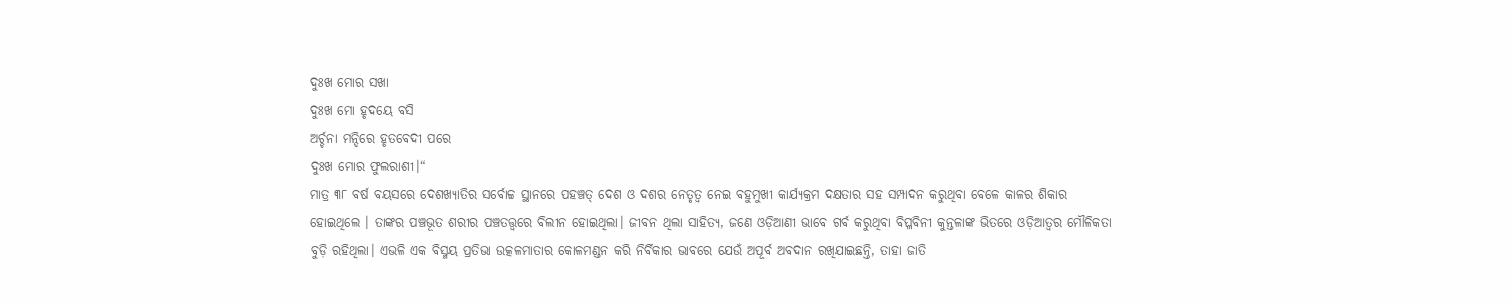ଦୁଃଖ ମୋର ସଖା
ଦୁଃଖ ମୋ ହୃଦୟେ ବସି
ଅର୍ଚ୍ଚନା ମନ୍ଦିରେ ହୃତବେଦୀ ପରେ
ଦୁଃଖ ମୋର ଫୁଲରାଶୀ।“
ମାତ୍ର ୩୮ ବର୍ଷ ବୟସରେ ଦେଶଖ୍ୟାତିର ସର୍ବୋଚ୍ଚ ସ୍ଥାନରେ ପହଞ୍ଚତ୍ ଦେଶ ଓ ଦଶର ନେତୃତ୍ୱ ନେଇ ବହୁମୁଖୀ କାର୍ଯ୍ୟକ୍ରମ ଦକ୍ଷତାର ସହ ସମ୍ପାଦନ କରୁଥିବା ବେଳେ କାଳର ଶିକାର ହୋଇଥିଲେ । ତାଙ୍କର ପଞ୍ଚଭୂତ ଶରୀର ପଞ୍ଚତତ୍ତ୍ୱରେ ବିଲୀନ ହୋଇଥିଲା। ଜୀବନ ଥିଲା ସାହିତ୍ୟ, ଜଣେ ଓଡ଼ିଆଣୀ ଭାବେ ଗର୍ବ କରୁଥିବା ବିପ୍ଳବିନୀ କୁନ୍ତଳାଙ୍କ ଭିତରେ ଓଡ଼ିଆତ୍ୱର ମୌଳିକତା ବୁଡ଼ି ରହିଥିଲା। ଏଭଳି ଏକ ବିସ୍ମୟ ପ୍ରତିଭା ଉତ୍କଳମାତାର କୋଳମଣ୍ଡନ କରି ନିର୍ବିକାର ଭାବରେ ଯେଉଁ ଅପୂର୍ବ ଅବଦାନ ରଖିଯାଇଛନ୍ତି, ତାହା ଜାତି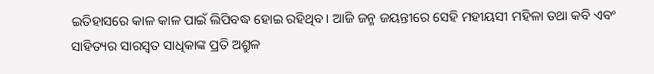ଇତିହାସରେ କାଳ କାଳ ପାଇଁ ଲିପିବଦ୍ଧ ହୋଇ ରହିଥିବ। ଆଜି ଜନ୍ମ ଜୟନ୍ତୀରେ ସେହି ମହୀୟସୀ ମହିଳା ତଥା କବି ଏବଂ ସାହିତ୍ୟର ସାରସ୍ବତ ସାଧିକାଙ୍କ ପ୍ରତି ଅଶ୍ରୁଳ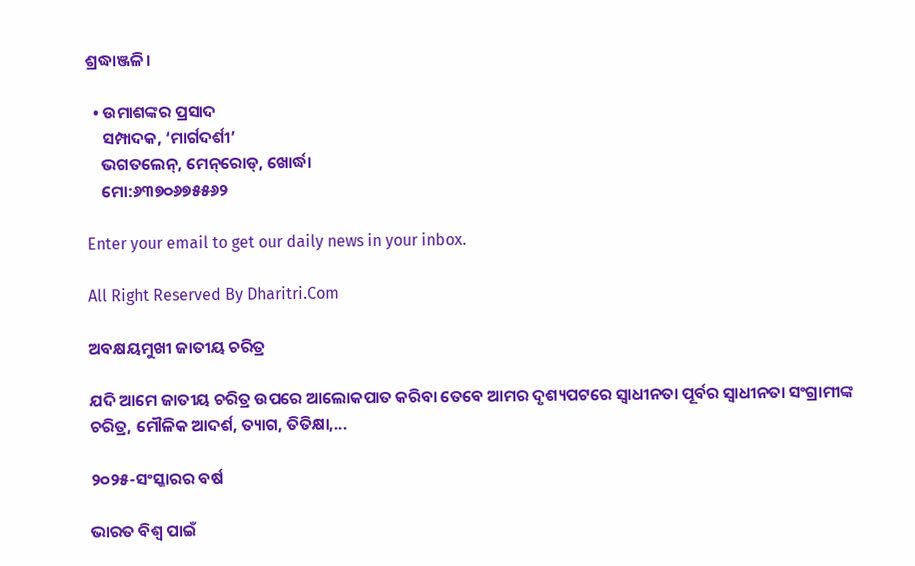ଶ୍ରଦ୍ଧାଞ୍ଜଳି।

  • ଉମାଶଙ୍କର ପ୍ରସାଦ
    ସମ୍ପାଦକ, ‘ମାର୍ଗଦର୍ଶୀ’
    ଭଗତଲେନ୍‌, ମେନ୍‌ରୋଡ୍‌, ଖୋର୍ଦ୍ଧା
    ମୋ:୬୩୭୦୬୭୫୫୬୨

Enter your email to get our daily news in your inbox.

All Right Reserved By Dharitri.Com

ଅବକ୍ଷୟମୁଖୀ ଜାତୀୟ ଚରିତ୍ର

ଯଦି ଆମେ ଜାତୀୟ ଚରିତ୍ର ଉପରେ ଆଲୋକପାତ କରିବା ତେବେ ଆମର ଦୃଶ୍ୟପଟରେ ସ୍ବାଧୀନତା ପୂର୍ବର ସ୍ବାଧୀନତା ସଂଗ୍ରାମୀଙ୍କ ଚରିତ୍ର, ମୌଳିକ ଆଦର୍ଶ, ତ୍ୟାଗ, ତିତିକ୍ଷା,...

୨୦୨୫-ସଂସ୍କାରର ବର୍ଷ

ଭାରତ ବିଶ୍ୱ ପାଇଁ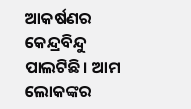ଆକର୍ଷଣର କେନ୍ଦ୍ରବିନ୍ଦୁ ପାଲଟିଛି। ଆମ ଲୋକଙ୍କର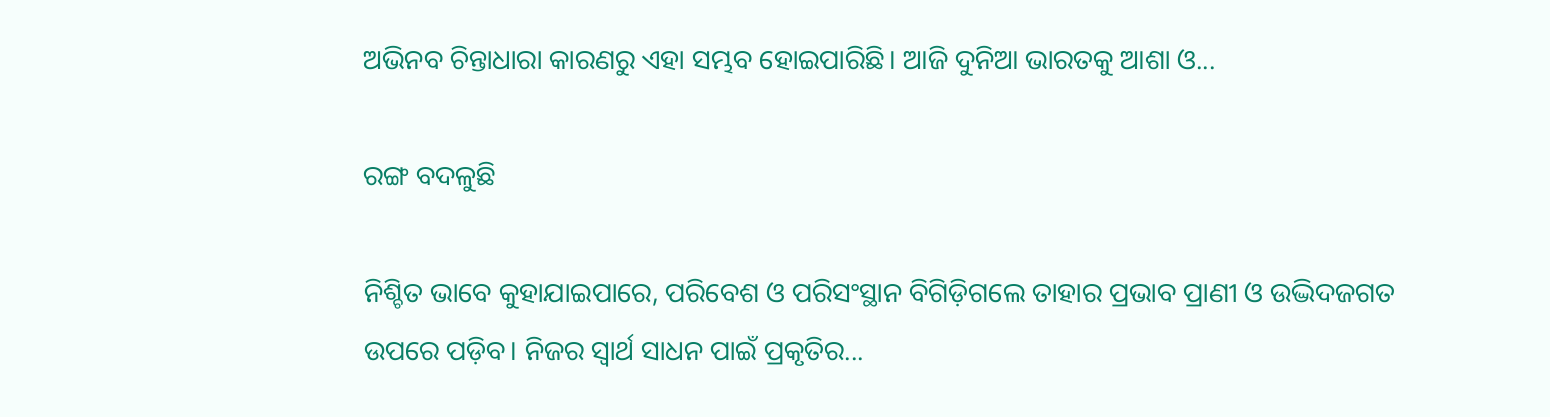ଅଭିନବ ଚିନ୍ତାଧାରା କାରଣରୁ ଏହା ସମ୍ଭବ ହୋଇପାରିଛି। ଆଜି ଦୁନିଆ ଭାରତକୁ ଆଶା ଓ...

ରଙ୍ଗ ବଦଳୁଛି

ନିଶ୍ଚିତ ଭାବେ କୁହାଯାଇପାରେ, ପରିବେଶ ଓ ପରିସଂସ୍ଥାନ ବିଗିଡ଼ିଗଲେ ତାହାର ପ୍ରଭାବ ପ୍ରାଣୀ ଓ ଉଦ୍ଭିଦଜଗତ ଉପରେ ପଡ଼ିବ। ନିଜର ସ୍ବାର୍ଥ ସାଧନ ପାଇଁ ପ୍ରକୃତିର...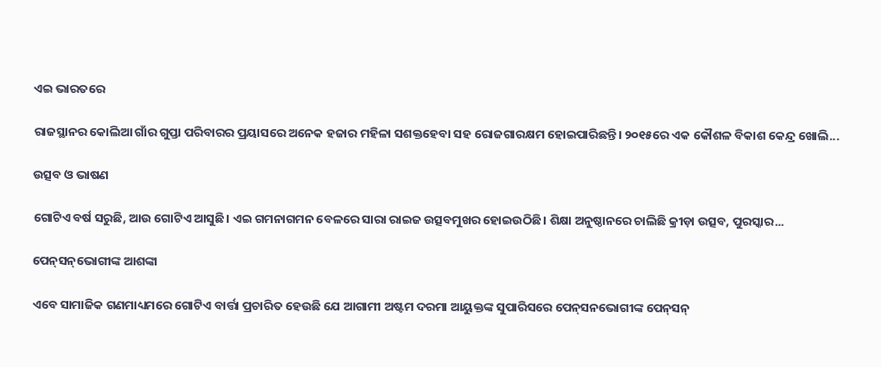ଏଇ ଭାରତରେ

ରାଜସ୍ଥାନର କୋଲିଆ ଗାଁର ଗୁପ୍ତା ପରିବାରର ପ୍ରୟାସରେ ଅନେକ ହଜାର ମହିଳା ସଶକ୍ତହେବା ସହ ରୋଜଗାରକ୍ଷମ ହୋଇପାରିଛନ୍ତି। ୨୦୧୫ରେ ଏକ କୌଶଳ ବିକାଶ କେନ୍ଦ୍ର ଖୋଲି...

ଉତ୍ସବ ଓ ଭାଷଣ

ଗୋଟିଏ ବର୍ଷ ସରୁଛି, ଆଉ ଗୋଟିଏ ଆସୁଛି। ଏଇ ଗମନାଗମନ ବେଳରେ ସାରା ରାଇଜ ଉତ୍ସବମୁଖର ହୋଇଉଠିଛି। ଶିକ୍ଷା ଅନୁଷ୍ଠାନରେ ଚାଲିଛି କ୍ରୀଡ଼ା ଉତ୍ସବ, ପୁରସ୍କାର...

ପେନ୍‌ସନ୍‌ଭୋଗୀଙ୍କ ଆଶଙ୍କା

ଏବେ ସାମାଜିକ ଗଣମାଧ୍ୟମରେ ଗୋଟିଏ ବାର୍ତ୍ତା ପ୍ରଚାରିତ ହେଉଛି ଯେ ଆଗାମୀ ଅଷ୍ଟମ ଦରମା ଆୟୁକ୍ତଙ୍କ ସୁପାରିସରେ ପେନ୍‌ସନଭୋଗୀଙ୍କ ପେନ୍‌ସନ୍‌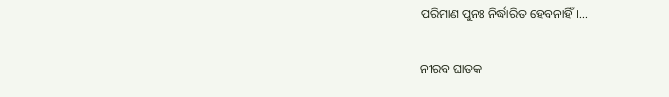ପରିମାଣ ପୁନଃ ନିର୍ଦ୍ଧାରିତ ହେବନାହିଁ।...

ନୀରବ ଘାତକ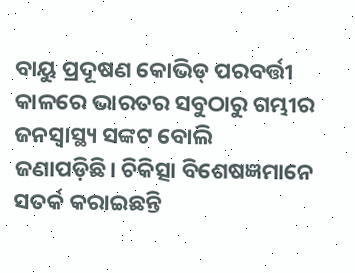ବାୟୁ ପ୍ରଦୂଷଣ କୋଭିଡ୍‌ ପରବର୍ତ୍ତୀ କାଳରେ ଭାରତର ସବୁଠାରୁ ଗମ୍ଭୀର ଜନସ୍ବାସ୍ଥ୍ୟ ସଙ୍କଟ ବୋଲି ଜଣାପଡ଼ିଛି। ଚିକିତ୍ସା ବିଶେଷଜ୍ଞମାନେ ସତର୍କ କରାଇଛନ୍ତି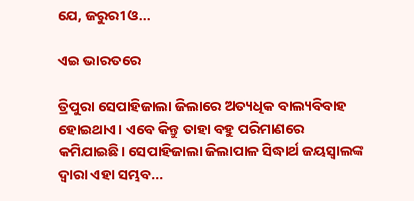ଯେ, ଜରୁରୀ ଓ...

ଏଇ ଭାରତରେ

ତ୍ରିପୁରା ସେପାହିଜାଲା ଜିଲାରେ ଅତ୍ୟଧିକ ବାଲ୍ୟବିବାହ ହୋଇଥାଏ। ଏବେ କିନ୍ତୁ ତାହା ବହୁ ପରିମାଣରେ କମିଯାଇଛି। ସେପାହିଜାଲା ଜିଲାପାଳ ସିଦ୍ଧାର୍ଥ ଜୟସ୍ବାଲଙ୍କ ଦ୍ୱାରା ଏହା ସମ୍ଭବ...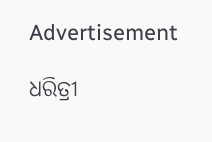Advertisement

ଧରିତ୍ରୀ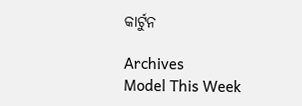କାର୍ଟୁନ

Archives
Model This Week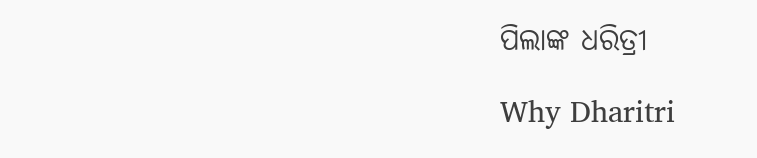ପିଲାଙ୍କ ଧରିତ୍ରୀ

Why Dharitri